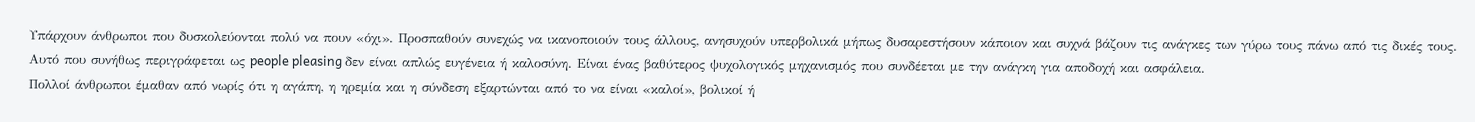Υπάρχουν άνθρωποι που δυσκολεύονται πολύ να πουν «όχι». Προσπαθούν συνεχώς να ικανοποιούν τους άλλους, ανησυχούν υπερβολικά μήπως δυσαρεστήσουν κάποιον και συχνά βάζουν τις ανάγκες των γύρω τους πάνω από τις δικές τους.
Αυτό που συνήθως περιγράφεται ως people pleasing δεν είναι απλώς ευγένεια ή καλοσύνη. Είναι ένας βαθύτερος ψυχολογικός μηχανισμός που συνδέεται με την ανάγκη για αποδοχή και ασφάλεια.
Πολλοί άνθρωποι έμαθαν από νωρίς ότι η αγάπη, η ηρεμία και η σύνδεση εξαρτώνται από το να είναι «καλοί», βολικοί ή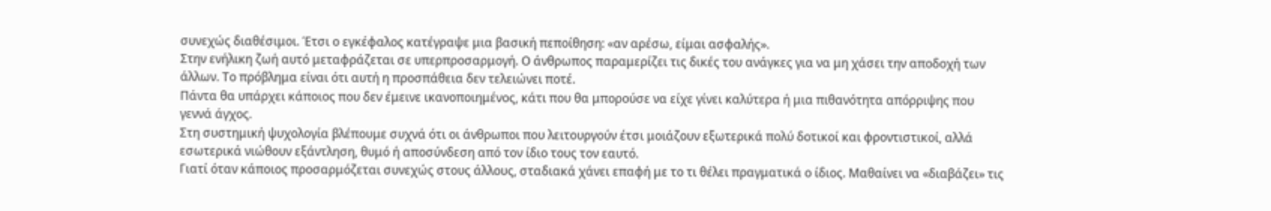συνεχώς διαθέσιμοι. Έτσι ο εγκέφαλος κατέγραψε μια βασική πεποίθηση: «αν αρέσω, είμαι ασφαλής».
Στην ενήλικη ζωή αυτό μεταφράζεται σε υπερπροσαρμογή. Ο άνθρωπος παραμερίζει τις δικές του ανάγκες για να μη χάσει την αποδοχή των άλλων. Το πρόβλημα είναι ότι αυτή η προσπάθεια δεν τελειώνει ποτέ.
Πάντα θα υπάρχει κάποιος που δεν έμεινε ικανοποιημένος, κάτι που θα μπορούσε να είχε γίνει καλύτερα ή μια πιθανότητα απόρριψης που γεννά άγχος.
Στη συστημική ψυχολογία βλέπουμε συχνά ότι οι άνθρωποι που λειτουργούν έτσι μοιάζουν εξωτερικά πολύ δοτικοί και φροντιστικοί, αλλά εσωτερικά νιώθουν εξάντληση, θυμό ή αποσύνδεση από τον ίδιο τους τον εαυτό.
Γιατί όταν κάποιος προσαρμόζεται συνεχώς στους άλλους, σταδιακά χάνει επαφή με το τι θέλει πραγματικά ο ίδιος. Μαθαίνει να «διαβάζει» τις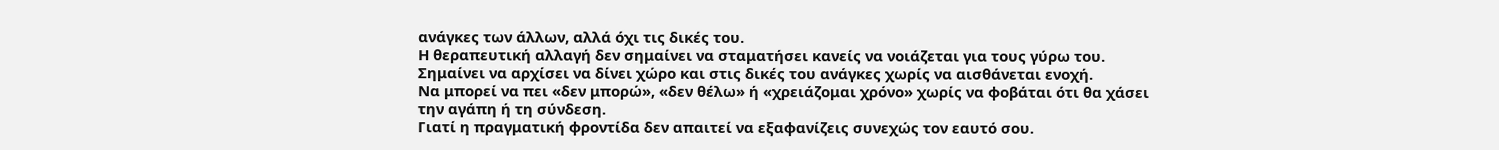ανάγκες των άλλων, αλλά όχι τις δικές του.
Η θεραπευτική αλλαγή δεν σημαίνει να σταματήσει κανείς να νοιάζεται για τους γύρω του. Σημαίνει να αρχίσει να δίνει χώρο και στις δικές του ανάγκες χωρίς να αισθάνεται ενοχή.
Να μπορεί να πει «δεν μπορώ», «δεν θέλω» ή «χρειάζομαι χρόνο» χωρίς να φοβάται ότι θα χάσει την αγάπη ή τη σύνδεση.
Γιατί η πραγματική φροντίδα δεν απαιτεί να εξαφανίζεις συνεχώς τον εαυτό σου.